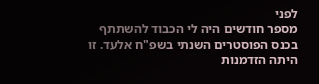לפני
מספר חודשים היה לי הכבוד להשתתף בכנס הפוסטרים השנתי בשפ"ח אלעד. זו היתה הזדמנות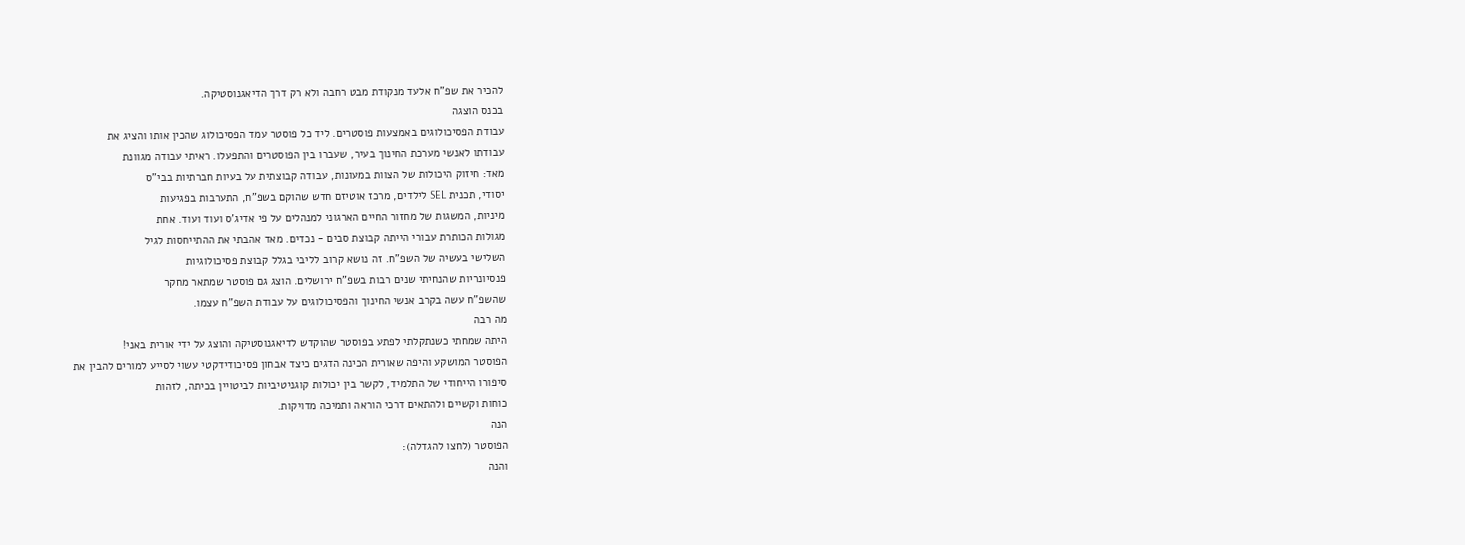להכיר את שפ"ח אלעד מנקודת מבט רחבה ולא רק דרך הדיאגנוסטיקה.
בכנס הוצגה
עבודת הפסיכולוגים באמצעות פוסטרים. ליד כל פוסטר עמד הפסיכולוג שהכין אותו והציג את
עבודתו לאנשי מערכת החינוך בעיר, שעברו בין הפוסטרים והתפעלו. ראיתי עבודה מגוונת
מאד: חיזוק היכולות של הצוות במעונות, עבודה קבוצתית על בעיות חברתיות בבי"ס
יסודי, תכנית SEL לילדים, מרכז אוטיזם חדש שהוקם בשפ"ח, התערבות בפגיעות
מיניות, המשגות של מחזור החיים הארגוני למנהלים על פי אדיג'ס ועוד ועוד. אחת
מגולות הכותרת עבורי הייתה קבוצת סבים - נכדים. מאד אהבתי את ההתייחסות לגיל
השלישי בעשיה של השפ"ח. זה נושא קרוב לליבי בגלל קבוצת פסיכולוגיות
פנסיונריות שהנחיתי שנים רבות בשפ"ח ירושלים. הוצג גם פוסטר שמתאר מחקר
שהשפ"ח עשה בקרב אנשי החינוך והפסיכולוגים על עבודת השפ"ח עצמו.
מה רבה
היתה שמחתי כשנתקלתי לפתע בפוסטר שהוקדש לדיאגנוסטיקה והוצג על ידי אורית באני!
הפוסטר המושקע והיפה שאורית הכינה הדגים כיצד אבחון פסיכודידקטי עשוי לסייע למורים להבין את
סיפורו הייחודי של התלמיד, לקשר בין יכולות קוגניטיביות לביטויין בכיתה, לזהות
כוחות וקשיים ולהתאים דרכי הוראה ותמיכה מדויקות.
הנה
הפוסטר (לחצו להגדלה):
והנה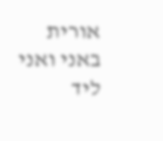אורית באני ואני ליד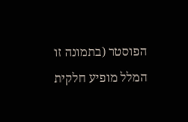הפוסטר (בתמונה זו המלל מופיע חלקית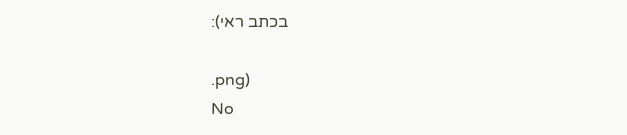בכתב ראי):

.png)
No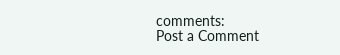comments:
Post a Comment